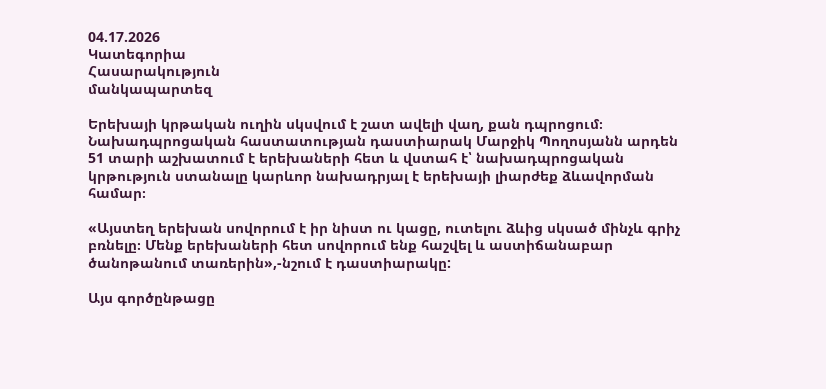04.17.2026
Կատեգորիա
Հասարակություն
մանկապարտեզ

Երեխայի կրթական ուղին սկսվում է շատ ավելի վաղ, քան դպրոցում։ Նախադպրոցական հաստատության դաստիարակ Մարջիկ Պողոսյանն արդեն 51 տարի աշխատում է երեխաների հետ և վստահ է՝ նախադպրոցական կրթություն ստանալը կարևոր նախադրյալ է երեխայի լիարժեք ձևավորման համար։

«Այստեղ երեխան սովորում է իր նիստ ու կացը, ուտելու ձևից սկսած մինչև գրիչ բռնելը։ Մենք երեխաների հետ սովորում ենք հաշվել և աստիճանաբար ծանոթանում տառերին»,-նշում է դաստիարակը:

Այս գործընթացը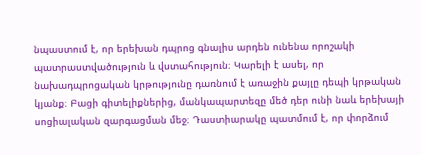նպաստում է, որ երեխան դպրոց գնալիս արդեն ունենա որոշակի պատրաստվածություն և վստահություն։ Կարելի է ասել, որ նախադպրոցական կրթությունը դառնում է առաջին քայլը դեպի կրթական կյանք։ Բացի գիտելիքներից, մանկապարտեզը մեծ դեր ունի նաև երեխայի սոցիալական զարգացման մեջ։ Դաստիարակը պատմում է, որ փորձում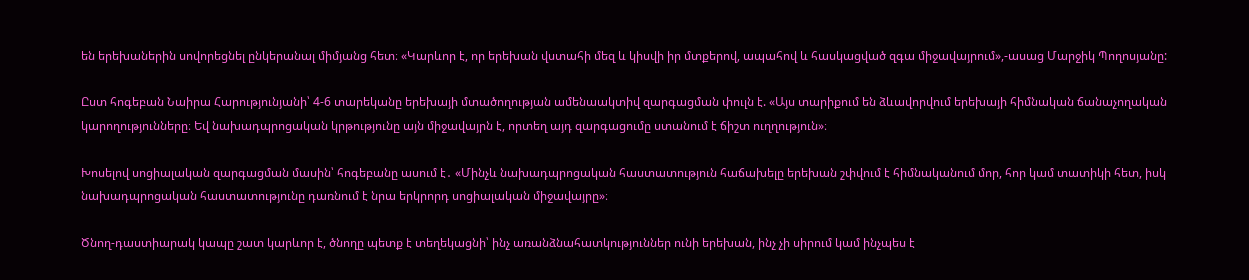են երեխաներին սովորեցնել ընկերանալ միմյանց հետ։ «Կարևոր է, որ երեխան վստահի մեզ և կիսվի իր մտքերով, ապահով և հասկացված զգա միջավայրում»,-ասաց Մարջիկ Պողոսյանը:

Ըստ հոգեբան Նաիրա Հարությունյանի՝ 4-6 տարեկանը երեխայի մտածողության ամենաակտիվ զարգացման փուլն է. «Այս տարիքում են ձևավորվում երեխայի հիմնական ճանաչողական կարողությունները։ Եվ նախադպրոցական կրթությունը այն միջավայրն է, որտեղ այդ զարգացումը ստանում է ճիշտ ուղղություն»։

Խոսելով սոցիալական զարգացման մասին՝ հոգեբանը ասում է․ «Մինչև նախադպրոցական հաստատություն հաճախելը երեխան շփվում է հիմնականում մոր, հոր կամ տատիկի հետ, իսկ նախադպրոցական հաստատությունը դառնում է նրա երկրորդ սոցիալական միջավայրը»։

Ծնող-դաստիարակ կապը շատ կարևոր է, ծնողը պետք է տեղեկացնի՝ ինչ առանձնահատկություններ ունի երեխան, ինչ չի սիրում կամ ինչպես է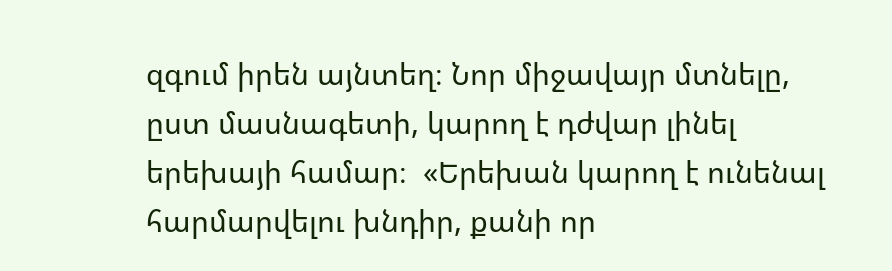զգում իրեն այնտեղ։ Նոր միջավայր մտնելը, ըստ մասնագետի, կարող է դժվար լինել երեխայի համար։  «Երեխան կարող է ունենալ հարմարվելու խնդիր, քանի որ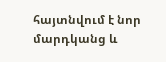հայտնվում է նոր մարդկանց և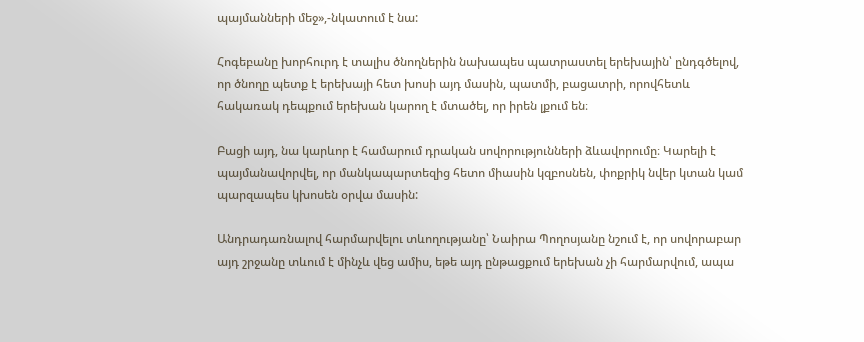պայմանների մեջ»,-նկատում է նա:

Հոգեբանը խորհուրդ է տալիս ծնողներին նախապես պատրաստել երեխային՝ ընդգծելով, որ ծնողը պետք է երեխայի հետ խոսի այդ մասին, պատմի, բացատրի, որովհետև հակառակ դեպքում երեխան կարող է մտածել, որ իրեն լքում են։

Բացի այդ, նա կարևոր է համարում դրական սովորությունների ձևավորումը։ Կարելի է պայմանավորվել, որ մանկապարտեզից հետո միասին կզբոսնեն, փոքրիկ նվեր կտան կամ պարզապես կխոսեն օրվա մասին:

Անդրադառնալով հարմարվելու տևողությանը՝ Նաիրա Պողոսյանը նշում է, որ սովորաբար այդ շրջանը տևում է մինչև վեց ամիս, եթե այդ ընթացքում երեխան չի հարմարվում, ապա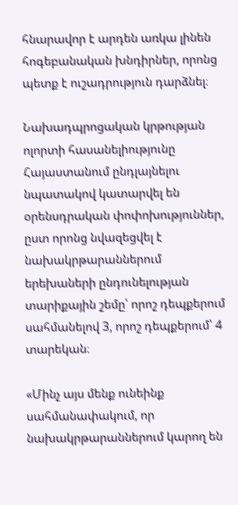հնարավոր է արդեն առկա լինեն հոգեբանական խնդիրներ, որոնց պետք է ուշադրություն դարձնել։

Նախադպրոցական կրթության ոլորտի հասանելիությունը Հայաստանում ընդլայնելու նպատակով կատարվել են օրենսդրական փոփոխություններ, ըստ որոնց նվազեցվել է նախակրթարաններում երեխաների ընդունելության տարիքային շեմը՝ որոշ դեպքերում սահմանելով 3, որոշ դեպքերում՝ 4 տարեկան։

«Մինչ այս մենք ունեինք սահմանափակում, որ նախակրթարաններում կարող են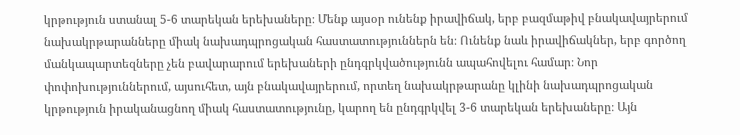կրթություն ստանալ 5-6 տարեկան երեխաները։ Մենք այսօր ունենք իրավիճակ, երբ բազմաթիվ բնակավայրերում նախակրթարանները միակ նախադպրոցական հաստատություններն են։ Ունենք նաև իրավիճակներ, երբ գործող մանկապարտեզները չեն բավարարում երեխաների ընդգրկվածությունն ապահովելու համար։ Նոր փոփոխություններում, այսուհետ, այն բնակավայրերում, որտեղ նախակրթարանը կլինի նախադպրոցական կրթություն իրականացնող միակ հաստատությունը, կարող են ընդգրկվել 3-6 տարեկան երեխաները։ Այն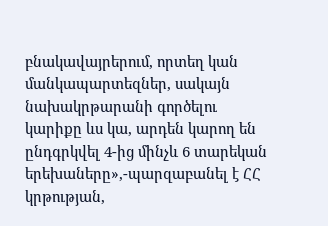բնակավայրերում, որտեղ կան մանկապարտեզներ, սակայն նախակրթարանի գործելու կարիքը ևս կա, արդեն կարող են ընդգրկվել 4-ից մինչև 6 տարեկան երեխաները»,-պարզաբանել է ՀՀ կրթության,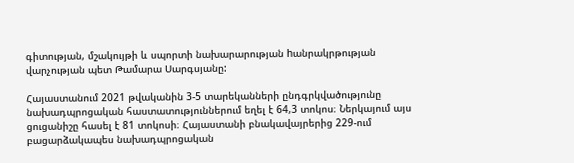գիտության, մշակույթի և սպորտի նախարարության hանրակրթության վարչության պետ Թամարա Սարգսյանը:

Հայաստանում 2021 թվականին 3-5 տարեկանների ընդգրկվածությունը նախադպրոցական հաստատություններում եղել է 64,3 տոկոս։ Ներկայում այս ցուցանիշը հասել է 81 տոկոսի։ Հայաստանի բնակավայրերից 229-ում բացարձակապես նախադպրոցական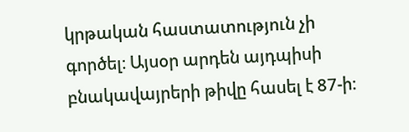կրթական հաստատություն չի գործել։ Այսօր արդեն այդպիսի բնակավայրերի թիվը հասել է 87-ի։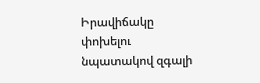Իրավիճակը փոխելու նպատակով զգալի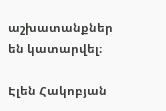աշխատանքներ են կատարվել։

Էլեն Հակոբյան